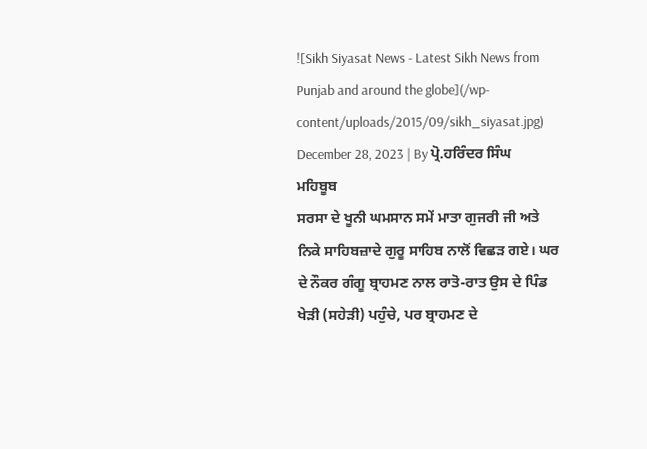![Sikh Siyasat News - Latest Sikh News from Punjab and around the globe](/wp-content/uploads/2015/09/sikh_siyasat.jpg)
December 28, 2023 | By ਪ੍ਰੋ.ਹਰਿੰਦਰ ਸਿੰਘ ਮਹਿਬੂਬ
ਸਰਸਾ ਦੇ ਖੂਨੀ ਘਮਸਾਨ ਸਮੇਂ ਮਾਤਾ ਗੁਜਰੀ ਜੀ ਅਤੇ ਨਿਕੇ ਸਾਹਿਬਜ਼ਾਦੇ ਗੁਰੂ ਸਾਹਿਬ ਨਾਲੋਂ ਵਿਛੜ ਗਏ। ਘਰ ਦੇ ਨੌਕਰ ਗੰਗੂ ਬ੍ਰਾਹਮਣ ਨਾਲ ਰਾਤੋ-ਰਾਤ ਉਸ ਦੇ ਪਿੰਡ ਖੇੜੀ (ਸਹੇੜੀ) ਪਹੁੰਚੇ, ਪਰ ਬ੍ਰਾਹਮਣ ਦੇ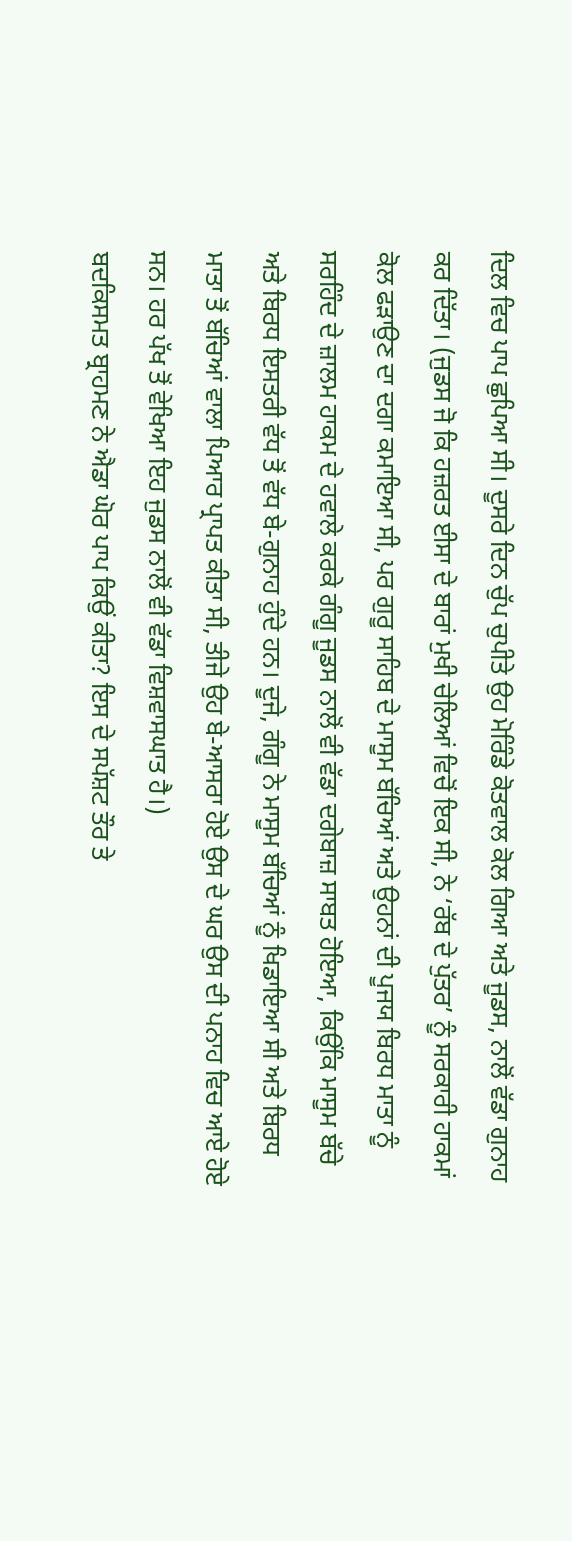ਦਿਲ ਵਿਚ ਪਾਪ ਛੁਪਿਆ ਸੀ। ਦੂਸਰੇ ਦਿਨ ਚੁੱਪ ਚੁਪੀਤੇ ਉਹ ਮੋਰਿੰਡੇ ਕੋਤਵਾਲ ਕੋਲ ਗਿਆ ਅਤੇ ਜੂਡਸ, ਨਾਲੋਂ ਵੱਡਾ ਗੁਨਾਹ ਕਰ ਦਿੱਤਾ। (ਜੁਡਸ ਜੋ ਕਿ ਹਜ਼ਰਤ ਈਸਾ ਦੇ ਬਾਰਾਂ ਮੁਖੀ ਚੇਲਿਆਂ ਵਿਚੋਂ ਇਕ ਸੀ, ਨੇ ‘ਰੱਬ ਦੇ ਪੁੱਤਰ’ ਨੂੰ ਸਰਕਾਰੀ ਹਾਕਮਾਂ ਕੋਲ ਫੜਾਉਣ ਦਾ ਦਗਾ ਕਮਾਇਆ ਸੀ, ਪਰ ਗੁਰੂ ਸਾਹਿਬ ਦੇ ਮਾਸੂਮ ਬੱਚਿਆਂ ਅਤੇ ਉਹਨਾਂ ਦੀ ਪੂਜਯ ਬਿਰਧ ਮਾਤਾ ਨੂੰ ਸਰਹਿੰਦ ਦੇ ਜ਼ਾਲਮ ਹਾਕਮ ਦੇ ਹਵਾਲੇ ਕਰਕੇ ਗੰਗੂ ਜੂਡਸ ਨਾਲੋਂ ਵੀ ਵੱਡਾ ਦਗੇਬਾਜ਼ ਸਾਬਤ ਹੋਇਆ, ਕਿਉਂਕਿ ਮਾਸੂਮ ਬੱਚੇ ਅਤੇ ਬਿਰਧ ਇਸਤਰੀ ਵੱਧ ਤੋਂ ਵੱਧ ਬੇ-ਗੁਨਾਹ ਹੁੰਦੇ ਹਨ। ਦੂਜੇ, ਗੰਗੂ ਨੇ ਮਾਸੂਮ ਬੱਚਿਆਂ ਨੂੰ ਖਿਡਾਇਆ ਸੀ ਅਤੇ ਬਿਰਧ ਮਾਤਾ ਤੋਂ ਬੱਚਿਆਂ ਵਾਲਾ ਪਿਆਰ ਪ੍ਰਾਪਤ ਕੀਤਾ ਸੀ, ਤੀਜੇ ਉਹ ਬੇ-ਆਸਰਾ ਹੋਏ ਉਸ ਦੇ ਘਰ ਉਸ ਦੀ ਪਨਾਹ ਵਿਚ ਆਏ ਹੋਏ ਸਨ। ਹਰ ਪੱਖ ਤੋਂ ਵੇਖਿਆ ਇਹ ਜੁਡਸ ਨਾਲੋਂ ਵੀ ਵੱਡਾ ਵਿਸ਼ਵਾਸਘਾਤ ਹੈ।)
ਬਦਕਿਸਮਤ ਬ੍ਰਾਹਮਣ ਨੇ ਐਡਾ ਘੋਰ ਪਾਪ ਕਿਉਂ ਕੀਤਾ? ਇਸ ਦੇ ਸਪੱਸ਼ਟ ਤੌਰ ਤੇ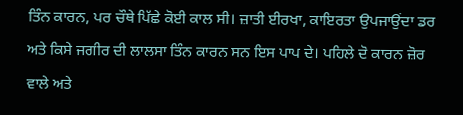ਤਿੰਨ ਕਾਰਨ, ਪਰ ਚੌਥੇ ਪਿੱਛੇ ਕੋਈ ਕਾਲ ਸੀ। ਜ਼ਾਤੀ ਈਰਖਾ, ਕਾਇਰਤਾ ਉਪਜਾਉਂਦਾ ਡਰ ਅਤੇ ਕਿਸੇ ਜਗੀਰ ਦੀ ਲਾਲਸਾ ਤਿੰਨ ਕਾਰਨ ਸਨ ਇਸ ਪਾਪ ਦੇ। ਪਹਿਲੇ ਦੋ ਕਾਰਨ ਜ਼ੋਰ ਵਾਲੇ ਅਤੇ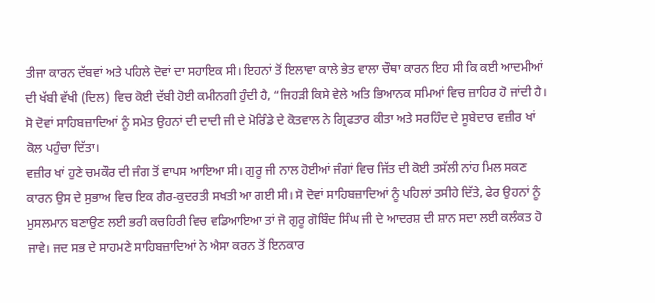ਤੀਜਾ ਕਾਰਨ ਦੱਬਵਾਂ ਅਤੇ ਪਹਿਲੇ ਦੋਵਾਂ ਦਾ ਸਹਾਇਕ ਸੀ। ਇਹਨਾਂ ਤੋਂ ਇਲਾਵਾ ਕਾਲੇ ਭੇਤ ਵਾਲਾ ਚੌਥਾ ਕਾਰਨ ਇਹ ਸੀ ਕਿ ਕਈ ਆਦਮੀਆਂ ਦੀ ਖੱਬੀ ਵੱਖੀ (ਦਿਲ) ਵਿਚ ਕੋਈ ਦੱਬੀ ਹੋਈ ਕਮੀਨਗੀ ਹੁੰਦੀ ਹੈ, “ਜਿਹੜੀ ਕਿਸੇ ਵੇਲੇ ਅਤਿ ਭਿਆਨਕ ਸਮਿਆਂ ਵਿਚ ਜ਼ਾਹਿਰ ਹੋ ਜਾਂਦੀ ਹੈ। ਸੋ ਦੋਵਾਂ ਸਾਹਿਬਜ਼ਾਦਿਆਂ ਨੂੰ ਸਮੇਤ ਉਹਨਾਂ ਦੀ ਦਾਦੀ ਜੀ ਦੇ ਮੋਰਿੰਡੇ ਦੇ ਕੋਤਵਾਲ ਨੇ ਗ੍ਰਿਫਤਾਰ ਕੀਤਾ ਅਤੇ ਸਰਹਿੰਦ ਦੇ ਸੂਬੇਦਾਰ ਵਜ਼ੀਰ ਖਾਂ ਕੋਲ ਪਹੁੰਚਾ ਦਿੱਤਾ।
ਵਜ਼ੀਰ ਖਾਂ ਹੁਣੇ ਚਮਕੌਰ ਦੀ ਜੰਗ ਤੋਂ ਵਾਪਸ ਆਇਆ ਸੀ। ਗੁਰੂ ਜੀ ਨਾਲ ਹੋਈਆਂ ਜੰਗਾਂ ਵਿਚ ਜਿੱਤ ਦੀ ਕੋਈ ਤਸੱਲੀ ਨਾਂਹ ਮਿਲ ਸਕਣ ਕਾਰਨ ਉਸ ਦੇ ਸੁਭਾਅ ਵਿਚ ਇਕ ਗੈਰ-ਕੁਦਰਤੀ ਸਖਤੀ ਆ ਗਈ ਸੀ। ਸੋ ਦੋਵਾਂ ਸਾਹਿਬਜ਼ਾਦਿਆਂ ਨੂੰ ਪਹਿਲਾਂ ਤਸੀਹੇ ਦਿੱਤੇ, ਫੇਰ ਉਹਨਾਂ ਨੂੰ ਮੁਸਲਮਾਨ ਬਣਾਉਣ ਲਈ ਭਰੀ ਕਚਹਿਰੀ ਵਿਚ ਵਡਿਆਇਆ ਤਾਂ ਜੋ ਗੁਰੂ ਗੋਬਿੰਦ ਸਿੰਘ ਜੀ ਦੇ ਆਦਰਸ਼ ਦੀ ਸ਼ਾਨ ਸਦਾ ਲਈ ਕਲੰਕਤ ਹੋ ਜਾਵੇ। ਜਦ ਸਭ ਦੇ ਸਾਹਮਣੇ ਸਾਹਿਬਜ਼ਾਦਿਆਂ ਨੇ ਐਸਾ ਕਰਨ ਤੋਂ ਇਨਕਾਰ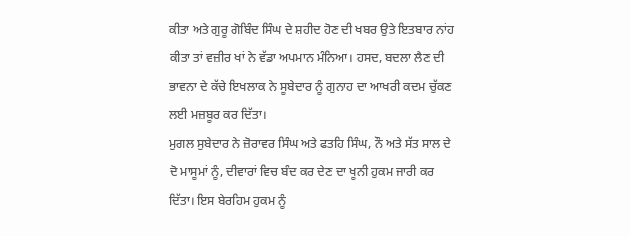ਕੀਤਾ ਅਤੇ ਗੁਰੂ ਗੋਬਿੰਦ ਸਿੰਘ ਦੇ ਸ਼ਹੀਦ ਹੋਣ ਦੀ ਖਬਰ ਉਤੇ ਇਤਬਾਰ ਨਾਂਹ ਕੀਤਾ ਤਾਂ ਵਜ਼ੀਰ ਖਾਂ ਨੇ ਵੱਡਾ ਅਪਮਾਨ ਮੰਨਿਆ। ਹਸਦ, ਬਦਲਾ ਲੈਣ ਦੀ ਭਾਵਨਾ ਦੇ ਕੱਚੇ ਇਖਲਾਕ ਨੇ ਸੂਬੇਦਾਰ ਨੂੰ ਗੁਨਾਹ ਦਾ ਆਖਰੀ ਕਦਮ ਚੁੱਕਣ ਲਈ ਮਜ਼ਬੂਰ ਕਰ ਦਿੱਤਾ।
ਮੁਗਲ ਸੁਬੇਦਾਰ ਨੇ ਜ਼ੋਰਾਵਰ ਸਿੰਘ ਅਤੇ ਫਤਹਿ ਸਿੰਘ, ਨੌ ਅਤੇ ਸੱਤ ਸਾਲ ਦੇ ਦੋ ਮਾਸੂਮਾਂ ਨੂੰ, ਦੀਵਾਰਾਂ ਵਿਚ ਬੰਦ ਕਰ ਦੇਣ ਦਾ ਖੂਨੀ ਹੁਕਮ ਜਾਰੀ ਕਰ ਦਿੱਤਾ। ਇਸ ਬੇਰਹਿਮ ਹੁਕਮ ਨੂੰ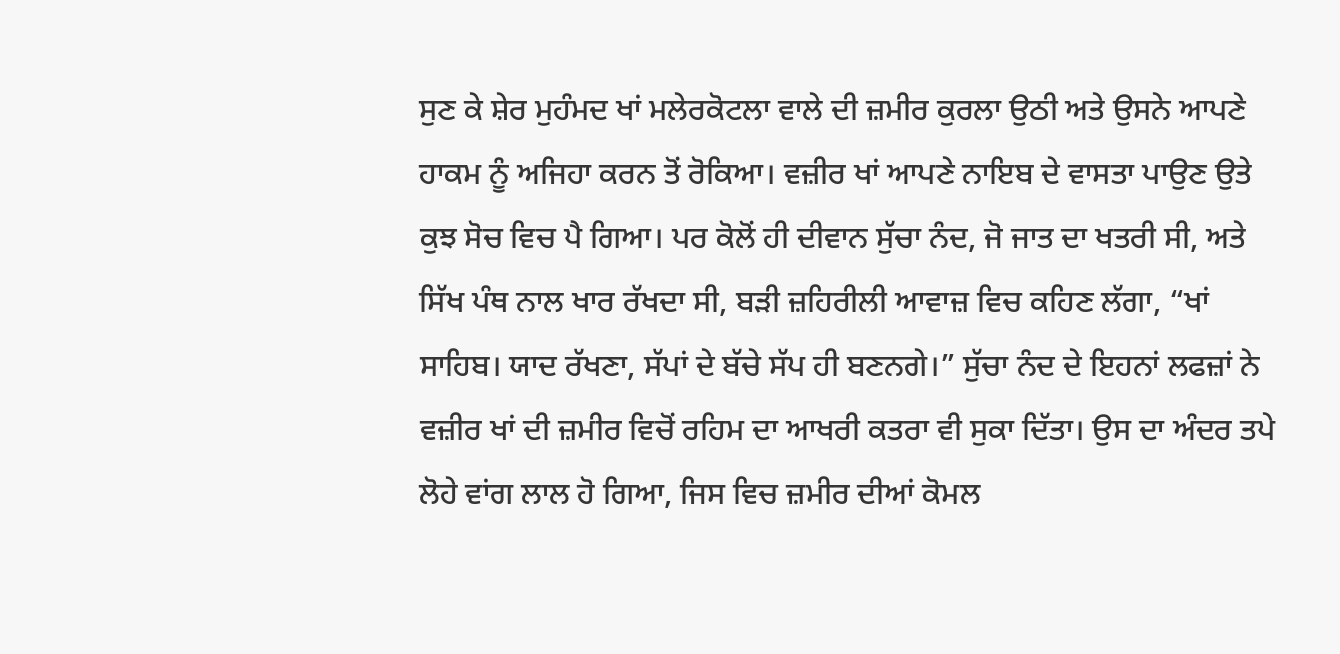ਸੁਣ ਕੇ ਸ਼ੇਰ ਮੁਹੰਮਦ ਖਾਂ ਮਲੇਰਕੋਟਲਾ ਵਾਲੇ ਦੀ ਜ਼ਮੀਰ ਕੁਰਲਾ ਉਠੀ ਅਤੇ ਉਸਨੇ ਆਪਣੇ ਹਾਕਮ ਨੂੰ ਅਜਿਹਾ ਕਰਨ ਤੋਂ ਰੋਕਿਆ। ਵਜ਼ੀਰ ਖਾਂ ਆਪਣੇ ਨਾਇਬ ਦੇ ਵਾਸਤਾ ਪਾਉਣ ਉਤੇ ਕੁਝ ਸੋਚ ਵਿਚ ਪੈ ਗਿਆ। ਪਰ ਕੋਲੋਂ ਹੀ ਦੀਵਾਨ ਸੁੱਚਾ ਨੰਦ, ਜੋ ਜਾਤ ਦਾ ਖਤਰੀ ਸੀ, ਅਤੇ ਸਿੱਖ ਪੰਥ ਨਾਲ ਖਾਰ ਰੱਖਦਾ ਸੀ, ਬੜੀ ਜ਼ਹਿਰੀਲੀ ਆਵਾਜ਼ ਵਿਚ ਕਹਿਣ ਲੱਗਾ, “ਖਾਂ ਸਾਹਿਬ। ਯਾਦ ਰੱਖਣਾ, ਸੱਪਾਂ ਦੇ ਬੱਚੇ ਸੱਪ ਹੀ ਬਣਨਗੇ।” ਸੁੱਚਾ ਨੰਦ ਦੇ ਇਹਨਾਂ ਲਫਜ਼ਾਂ ਨੇ ਵਜ਼ੀਰ ਖਾਂ ਦੀ ਜ਼ਮੀਰ ਵਿਚੋਂ ਰਹਿਮ ਦਾ ਆਖਰੀ ਕਤਰਾ ਵੀ ਸੁਕਾ ਦਿੱਤਾ। ਉਸ ਦਾ ਅੰਦਰ ਤਪੇ ਲੋਹੇ ਵਾਂਗ ਲਾਲ ਹੋ ਗਿਆ, ਜਿਸ ਵਿਚ ਜ਼ਮੀਰ ਦੀਆਂ ਕੋਮਲ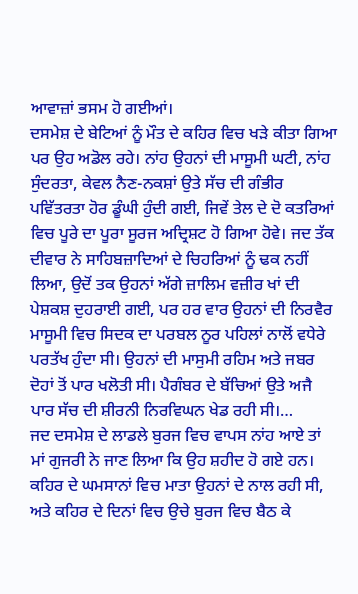ਆਵਾਜ਼ਾਂ ਭਸਮ ਹੋ ਗਈਆਂ।
ਦਸਮੇਸ਼ ਦੇ ਬੇਟਿਆਂ ਨੂੰ ਮੌਤ ਦੇ ਕਹਿਰ ਵਿਚ ਖੜੇ ਕੀਤਾ ਗਿਆ ਪਰ ਉਹ ਅਡੋਲ ਰਹੇ। ਨਾਂਹ ਉਹਨਾਂ ਦੀ ਮਾਸੂਮੀ ਘਟੀ, ਨਾਂਹ ਸੁੰਦਰਤਾ, ਕੇਵਲ ਨੈਣ-ਨਕਸ਼ਾਂ ਉਤੇ ਸੱਚ ਦੀ ਗੰਭੀਰ ਪਵਿੱਤਰਤਾ ਹੋਰ ਡੂੰਘੀ ਹੁੰਦੀ ਗਈ, ਜਿਵੇਂ ਤੇਲ ਦੇ ਦੋ ਕਤਰਿਆਂ ਵਿਚ ਪੂਰੇ ਦਾ ਪੂਰਾ ਸੂਰਜ ਅਦ੍ਰਿਸ਼ਟ ਹੋ ਗਿਆ ਹੋਵੇ। ਜਦ ਤੱਕ ਦੀਵਾਰ ਨੇ ਸਾਹਿਬਜ਼ਾਦਿਆਂ ਦੇ ਚਿਹਰਿਆਂ ਨੂੰ ਢਕ ਨਹੀਂ ਲਿਆ, ਉਦੋਂ ਤਕ ਉਹਨਾਂ ਅੱਗੇ ਜ਼ਾਲਿਮ ਵਜ਼ੀਰ ਖਾਂ ਦੀ ਪੇਸ਼ਕਸ਼ ਦੁਹਰਾਈ ਗਈ, ਪਰ ਹਰ ਵਾਰ ਉਹਨਾਂ ਦੀ ਨਿਰਵੈਰ ਮਾਸੂਮੀ ਵਿਚ ਸਿਦਕ ਦਾ ਪਰਬਲ ਨੂਰ ਪਹਿਲਾਂ ਨਾਲੋਂ ਵਧੇਰੇ ਪਰਤੱਖ ਹੁੰਦਾ ਸੀ। ਉਹਨਾਂ ਦੀ ਮਾਸੁਮੀ ਰਹਿਮ ਅਤੇ ਜਬਰ ਦੋਹਾਂ ਤੋਂ ਪਾਰ ਖਲੋਤੀ ਸੀ। ਪੈਗੰਬਰ ਦੇ ਬੱਚਿਆਂ ਉਤੇ ਅਜੈ ਪਾਰ ਸੱਚ ਦੀ ਸ਼ੀਰਨੀ ਨਿਰਵਿਘਨ ਖੇਡ ਰਹੀ ਸੀ।…
ਜਦ ਦਸਮੇਸ਼ ਦੇ ਲਾਡਲੇ ਬੁਰਜ ਵਿਚ ਵਾਪਸ ਨਾਂਹ ਆਏ ਤਾਂ ਮਾਂ ਗੁਜਰੀ ਨੇ ਜਾਣ ਲਿਆ ਕਿ ਉਹ ਸ਼ਹੀਦ ਹੋ ਗਏ ਹਨ। ਕਹਿਰ ਦੇ ਘਮਸਾਨਾਂ ਵਿਚ ਮਾਤਾ ਉਹਨਾਂ ਦੇ ਨਾਲ ਰਹੀ ਸੀ, ਅਤੇ ਕਹਿਰ ਦੇ ਦਿਨਾਂ ਵਿਚ ਉਚੇ ਬੁਰਜ ਵਿਚ ਬੈਠ ਕੇ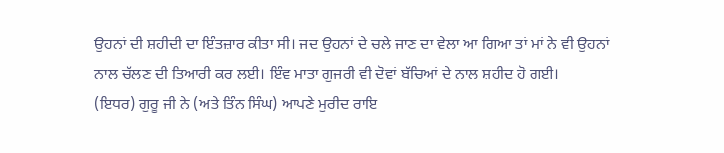ਉਹਨਾਂ ਦੀ ਸ਼ਹੀਦੀ ਦਾ ਇੰਤਜ਼ਾਰ ਕੀਤਾ ਸੀ। ਜਦ ਉਹਨਾਂ ਦੇ ਚਲੇ ਜਾਣ ਦਾ ਵੇਲਾ ਆ ਗਿਆ ਤਾਂ ਮਾਂ ਨੇ ਵੀ ਉਹਨਾਂ ਨਾਲ ਚੱਲਣ ਦੀ ਤਿਆਰੀ ਕਰ ਲਈ। ਇੰਵ ਮਾਤਾ ਗੁਜਰੀ ਵੀ ਦੋਵਾਂ ਬੱਚਿਆਂ ਦੇ ਨਾਲ ਸ਼ਹੀਦ ਹੋ ਗਈ।
(ਇਧਰ) ਗੁਰੂ ਜੀ ਨੇ (ਅਤੇ ਤਿੰਨ ਸਿੰਘ) ਆਪਣੇ ਮੁਰੀਦ ਰਾਇ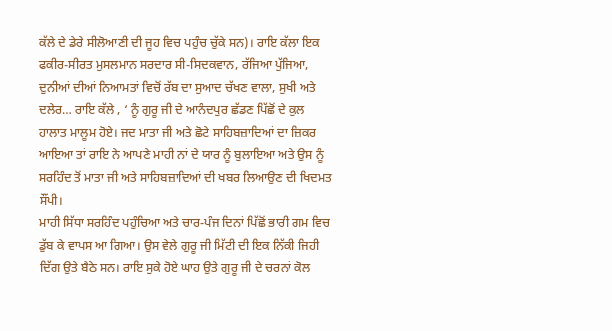ਕੱਲੇ ਦੇ ਡੇਰੇ ਸੀਲੋਆਣੀ ਦੀ ਜੂਹ ਵਿਚ ਪਹੁੰਚ ਚੁੱਕੇ ਸਨ)। ਰਾਇ ਕੱਲਾ ਇਕ ਫਕੀਰ-ਸੀਰਤ ਮੁਸਲਮਾਨ ਸਰਦਾਰ ਸੀ-ਸਿਦਕਵਾਨ, ਰੱਜਿਆ ਪੁੱਜਿਆ, ਦੁਨੀਆਂ ਦੀਆਂ ਨਿਆਮਤਾਂ ਵਿਚੋਂ ਰੱਬ ਦਾ ਸੁਆਦ ਚੱਖਣ ਵਾਲਾ, ਸੁਖੀ ਅਤੇ ਦਲੇਰ… ਰਾਇ ਕੱਲੇ , ‘ ਨੂੰ ਗੁਰੂ ਜੀ ਦੇ ਆਨੰਦਪੁਰ ਛੱਡਣ ਪਿੱਛੋਂ ਦੇ ਕੁਲ ਹਾਲਾਤ ਮਾਲੂਮ ਹੋਏ। ਜਦ ਮਾਤਾ ਜੀ ਅਤੇ ਛੋਟੇ ਸਾਹਿਬਜ਼ਾਦਿਆਂ ਦਾ ਜ਼ਿਕਰ ਆਇਆ ਤਾਂ ਰਾਇ ਨੇ ਆਪਣੇ ਮਾਹੀ ਨਾਂ ਦੇ ਯਾਰ ਨੂੰ ਬੁਲਾਇਆ ਅਤੇ ਉਸ ਨੂੰ ਸਰਹਿੰਦ ਤੋਂ ਮਾਤਾ ਜੀ ਅਤੇ ਸਾਹਿਬਜ਼ਾਦਿਆਂ ਦੀ ਖਬਰ ਲਿਆਉਣ ਦੀ ਖਿਦਮਤ ਸੌਂਪੀ।
ਮਾਹੀ ਸਿੱਧਾ ਸਰਹਿੰਦ ਪਹੁੰਚਿਆ ਅਤੇ ਚਾਰ-ਪੰਜ ਦਿਨਾਂ ਪਿੱਛੋਂ ਭਾਰੀ ਗਮ ਵਿਚ ਡੁੱਬ ਕੇ ਵਾਪਸ ਆ ਗਿਆ। ਉਸ ਵੇਲੇ ਗੁਰੂ ਜੀ ਮਿੱਟੀ ਦੀ ਇਕ ਨਿੱਕੀ ਜਿਹੀ ਦਿੱਗ ਉਤੇ ਬੈਠੇ ਸਨ। ਰਾਇ ਸੁਕੇ ਹੋਏ ਘਾਹ ਉਤੇ ਗੁਰੂ ਜੀ ਦੇ ਚਰਨਾਂ ਕੋਲ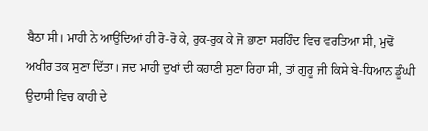ਬੈਠਾ ਸੀ। ਮਾਹੀ ਨੇ ਆਉਂਦਿਆਂ ਹੀ ਰੋ-ਰੋ ਕੇ, ਰੁਕ-ਰੁਕ ਕੇ ਜੋ ਭਾਣਾ ਸਰਹਿੰਦ ਵਿਚ ਵਰਤਿਆ ਸੀ, ਮੁਢੋਂ ਅਖੀਰ ਤਕ ਸੁਣਾ ਦਿੱਤਾ। ਜਦ ਮਾਹੀ ਦੁਖਾਂ ਦੀ ਕਹਾਣੀ ਸੁਣਾ ਰਿਹਾ ਸੀ, ਤਾਂ ਗੁਰੂ ਜੀ ਕਿਸੇ ਬੇ-ਧਿਆਨ ਡੂੰਘੀ ਉਦਾਸੀ ਵਿਚ ਕਾਹੀ ਦੇ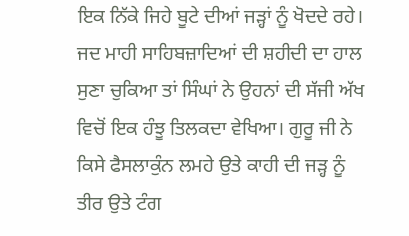ਇਕ ਨਿੱਕੇ ਜਿਹੇ ਬੂਟੇ ਦੀਆਂ ਜੜ੍ਹਾਂ ਨੂੰ ਖੋਦਦੇ ਰਹੇ।
ਜਦ ਮਾਹੀ ਸਾਹਿਬਜ਼ਾਦਿਆਂ ਦੀ ਸ਼ਹੀਦੀ ਦਾ ਹਾਲ ਸੁਣਾ ਚੁਕਿਆ ਤਾਂ ਸਿੰਘਾਂ ਨੇ ਉਹਨਾਂ ਦੀ ਸੱਜੀ ਅੱਖ ਵਿਚੋਂ ਇਕ ਹੰਝੂ ਤਿਲਕਦਾ ਵੇਖਿਆ। ਗੁਰੂ ਜੀ ਨੇ ਕਿਸੇ ਫੈਸਲਾਕੁੰਨ ਲਮਹੇ ਉਤੇ ਕਾਹੀ ਦੀ ਜੜ੍ਹ ਨੂੰ ਤੀਰ ਉਤੇ ਟੰਗ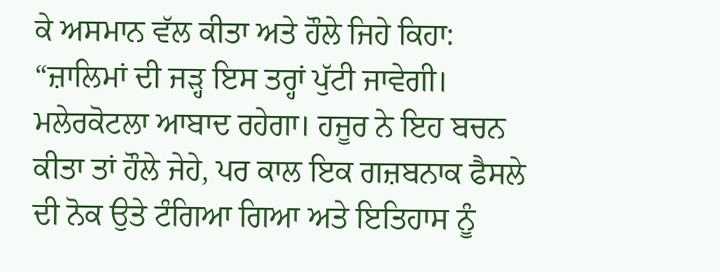ਕੇ ਅਸਮਾਨ ਵੱਲ ਕੀਤਾ ਅਤੇ ਹੌਲੇ ਜਿਹੇ ਕਿਹਾ: “ਜ਼ਾਲਿਮਾਂ ਦੀ ਜੜ੍ਹ ਇਸ ਤਰ੍ਹਾਂ ਪੁੱਟੀ ਜਾਵੇਗੀ। ਮਲੇਰਕੋਟਲਾ ਆਬਾਦ ਰਹੇਗਾ। ਹਜੂਰ ਨੇ ਇਹ ਬਚਨ ਕੀਤਾ ਤਾਂ ਹੌਲੇ ਜੇਹੇ, ਪਰ ਕਾਲ ਇਕ ਗਜ਼ਬਨਾਕ ਫੈਸਲੇ ਦੀ ਨੋਕ ਉਤੇ ਟੰਗਿਆ ਗਿਆ ਅਤੇ ਇਤਿਹਾਸ ਨੂੰ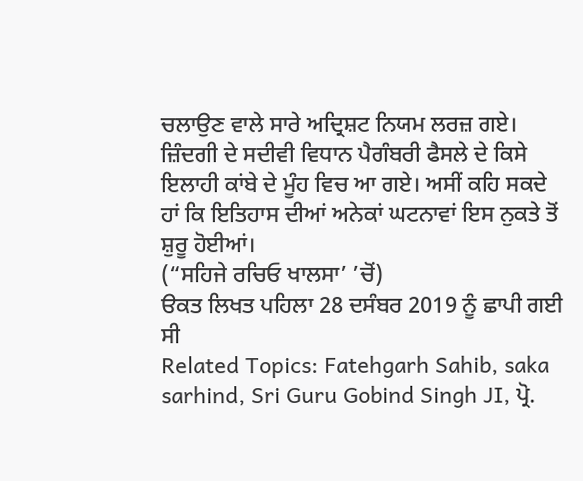ਚਲਾਉਣ ਵਾਲੇ ਸਾਰੇ ਅਦ੍ਰਿਸ਼ਟ ਨਿਯਮ ਲਰਜ਼ ਗਏ। ਜ਼ਿੰਦਗੀ ਦੇ ਸਦੀਵੀ ਵਿਧਾਨ ਪੈਗੰਬਰੀ ਫੈਸਲੇ ਦੇ ਕਿਸੇ ਇਲਾਹੀ ਕਾਂਬੇ ਦੇ ਮੂੰਹ ਵਿਚ ਆ ਗਏ। ਅਸੀਂ ਕਹਿ ਸਕਦੇ ਹਾਂ ਕਿ ਇਤਿਹਾਸ ਦੀਆਂ ਅਨੇਕਾਂ ਘਟਨਾਵਾਂ ਇਸ ਨੁਕਤੇ ਤੋਂ ਸ਼ੁਰੂ ਹੋਈਆਂ।
(“ਸਹਿਜੇ ਰਚਿਓ ਖਾਲਸਾ’ ’ਚੋਂ)
ੳਕਤ ਲਿਖਤ ਪਹਿਲਾ 28 ਦਸੰਬਰ 2019 ਨੂੰ ਛਾਪੀ ਗਈ ਸੀ
Related Topics: Fatehgarh Sahib, saka sarhind, Sri Guru Gobind Singh JI, ਪ੍ਰੋ.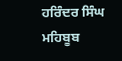ਹਰਿੰਦਰ ਸਿੰਘ ਮਹਿਬੂਬ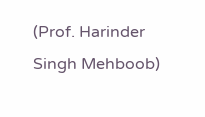(Prof. Harinder Singh Mehboob)